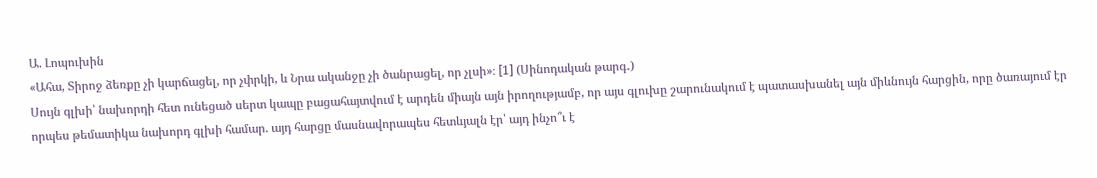Ա. Լոպուխին
«Ահա, Տիրոջ ձեռքը չի կարճացել, որ չփրկի, և Նրա ականջը չի ծանրացել, որ չլսի»։ [1] (Սինոդական թարգ․)
Սույն գլխի՝ նախորդի հետ ունեցած սերտ կապը բացահայտվում է արդեն միայն այն իրողությամբ, որ այս գլուխը շարունակում է պատասխանել այն միևնույն հարցին, որը ծառայում էր որպես թեմատիկա նախորդ գլխի համար. այդ հարցը մասնավորապես հետևյալն էր՝ այդ ինչո՞ւ է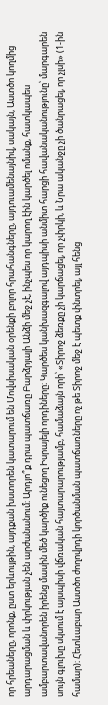որ հրեաները, որոնք, ըստ երևույթին, այդքան խստորեն կատարում են Մովսիսական օրենքի բոլոր հրահանգները, այդուամենայնիվ, սակայն, Աստծո կողմից արդարացման և փրկության չեն արժանանում։ Արդյո՞ք դրա պատճառը Բարձրյալի Անձի մեջ չէ, ինչպես որ կարող էին կարծել ոմանք, հատկապես ամբարտավանորեն իրենց մասին մեծ կարծիք ունեցող Իսրայելի որդիները։ Կարծես կանխազգալով այդպիսի անմիտ հարցի հավանականությունը՝ մարգարեն սույն գլուխը սկսում է այսպիսի վճռական հայտարարությամբ, համաձայն որի՝ «Տիրոջ ձեռքը չի կարճացել, որ չփրկի, և Նրա ականջը չի ծանրացել, որ չլսի» (1-ին համար)։ Հետևաբար Աստծո ժողովրդի կործանման պատճառները ոչ թե Տիրոջ մեջ է պետք փնտրել, այլ հենց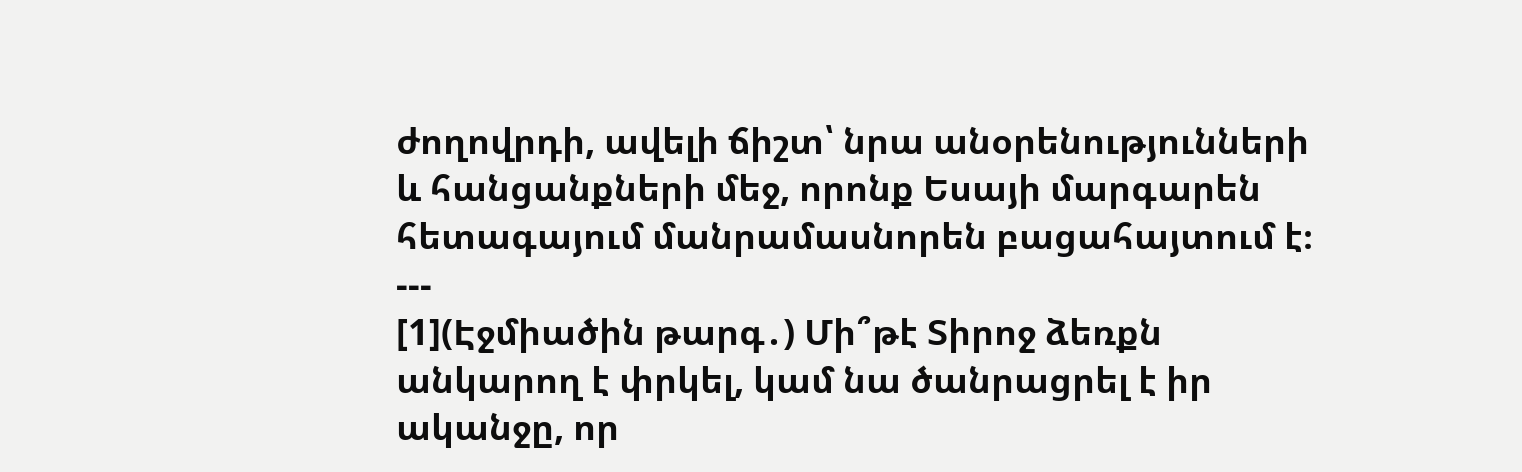ժողովրդի, ավելի ճիշտ՝ նրա անօրենությունների և հանցանքների մեջ, որոնք Եսայի մարգարեն հետագայում մանրամասնորեն բացահայտում է։
---
[1](Էջմիածին թարգ․) Մի՞թէ Տիրոջ ձեռքն անկարող է փրկել, կամ նա ծանրացրել է իր ականջը, որ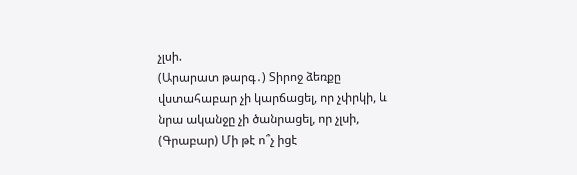չլսի.
(Արարատ թարգ․) Տիրոջ ձեռքը վստահաբար չի կարճացել, որ չփրկի, և նրա ականջը չի ծանրացել, որ չլսի,
(Գրաբար) Մի թէ ո՞չ իցէ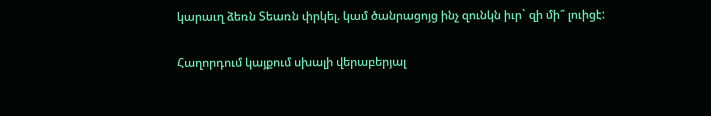կարաւղ ձեռն Տեառն փրկել. կամ ծանրացոյց ինչ զունկն իւր` զի մի՞ լուիցէ:

Հաղորդում կայքում սխալի վերաբերյալ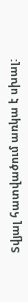Տվյալ հատվածում առկա է սխալ: